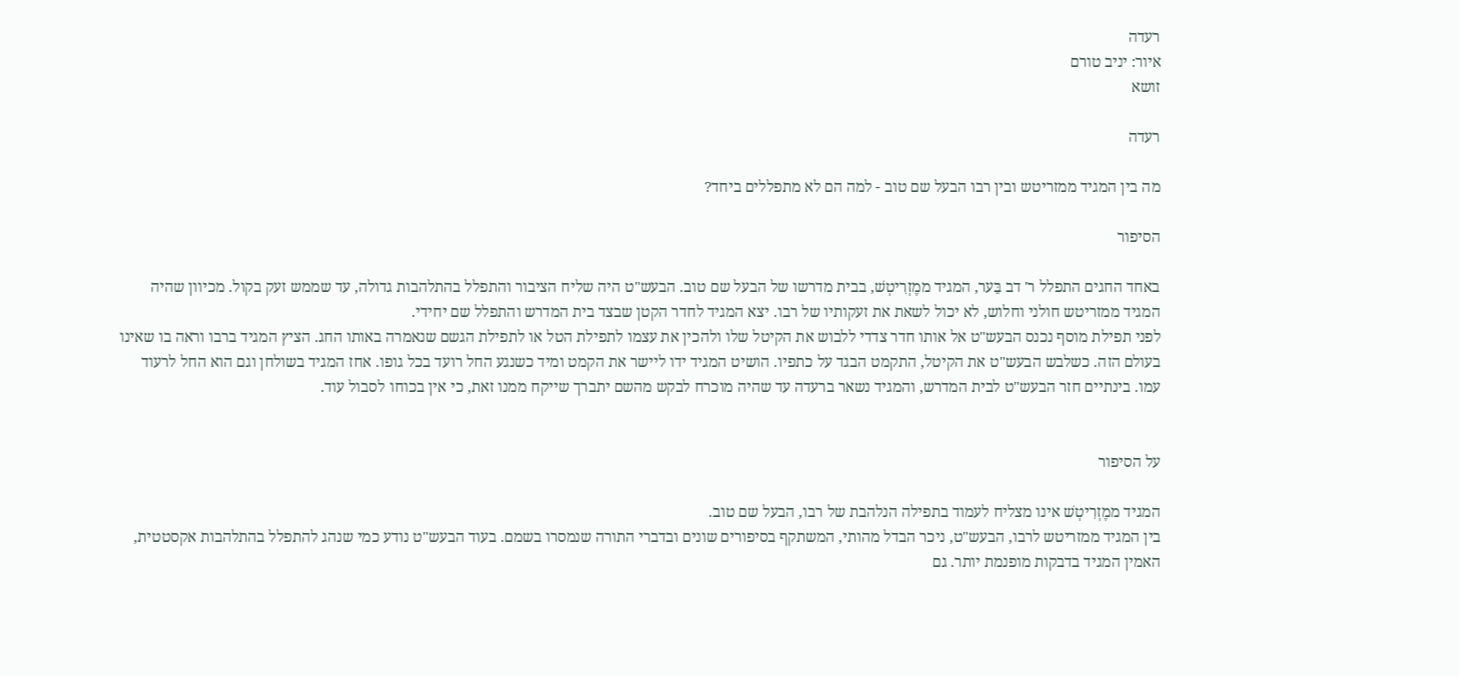רעדה
איור: יניב טורם
זושא

רעדה

מה בין המגיד ממזריטש ובין רבו הבעל שם טוב - למה הם לא מתפללים ביחד?

הסיפור

באחד החגים התפלל ר' דב בֵּער, המגיד ממֶזְרִיטְשׁ, בבית מדרשו של הבעל שם טוב. הבעש"ט היה שליח הציבור והתפלל בהתלהבות גדולה, עד שממש זעק בקול. מכיוון שהיה המגיד ממזריטש חולני וחלוש, לא יכול לשאת את זעקותיו של רבו. יצא המגיד לחדר הקטן שבצד בית המדרש והתפלל שם יחידי.
לפני תפילת מוסף נכנס הבעש"ט אל אותו חדר צדדי ללבוש את הקיטל שלו ולהכין את עצמו לתפילת הטל או לתפילת הגשם שנאמרה באותו החג. הציץ המגיד ברבו וראה בו שאינו בעולם הזה. כשלבש הבעש"ט את הקיטל, התקמט הבגד על כתפיו. הושיט המגיד ידו ליישר את הקמט ומיד כשנגע החל רועד בכל גופו. אחז המגיד בשולחן וגם הוא החל לרעוד עמו. בינתיים חזר הבעש"ט לבית המדרש, והמגיד נשאר ברעדה עד שהיה מוכרח לבקש מהשם יתברך שייקח ממנו זאת, כי אין בכוחו לסבול עוד.


על הסיפור

המגיד ממֶזְרִיטְשׁ אינו מצליח לעמוד בתפילה הנלהבת של רבו, הבעל שם טוב.
בין המגיד ממזריטש לרבו, הבעש"ט, ניכר הבדל מהותי, המשתקף בסיפורים שונים ובדברי התורה שנמסרו בשמם. בעוד הבעש"ט נודע כמי שנהג להתפלל בהתלהבות אקסטטית, האמין המגיד בדבקות מופנמת יותר. גם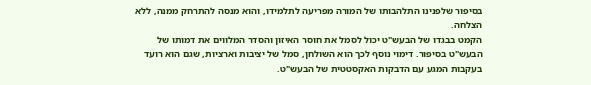בסיפור שלפנינו התלהבותו של המורה מפריעה לתלמידו, והוא מנסה להתרחק ממנה, ללא הצלחה.
הקמט בבגדו של הבעש"ט יכול לסמל את חוסר האיזון והסדר המלווים את דמותו של הבעש"ט בסיפור. דימוי נוסף לכך הוא השולחן, סמל של יציבות וארציות, שגם הוא רועד בעקבות המגע עם הדבקות האקסטטית של הבעש"ט.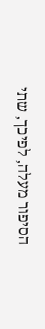הסיפור מעלה, לפיכך, שתי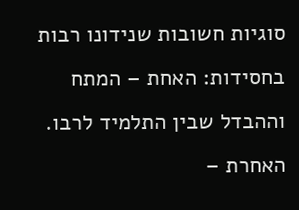סוגיות חשובות שנידונו רבות בחסידות: האחת – המתח וההבדל שבין התלמיד לרבו. האחרת –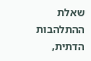שאלת ההתלהבות הדתית,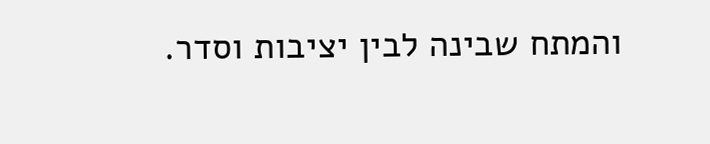והמתח שבינה לבין יציבות וסדר.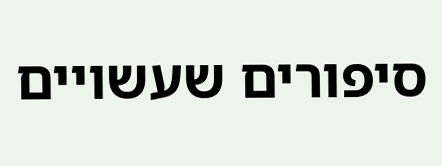סיפורים שעשויים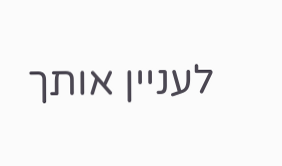לעניין אותך